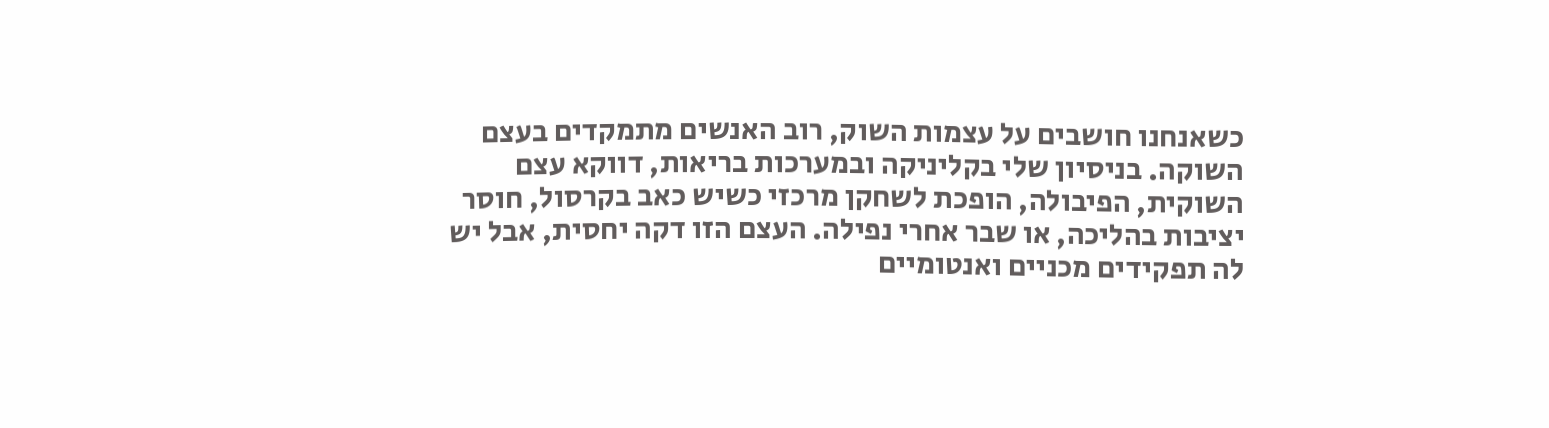כשאנחנו חושבים על עצמות השוק, רוב האנשים מתמקדים בעצם השוקה. בניסיון שלי בקליניקה ובמערכות בריאות, דווקא עצם השוקית, הפיבולה, הופכת לשחקן מרכזי כשיש כאב בקרסול, חוסר יציבות בהליכה, או שבר אחרי נפילה. העצם הזו דקה יחסית, אבל יש לה תפקידים מכניים ואנטומיים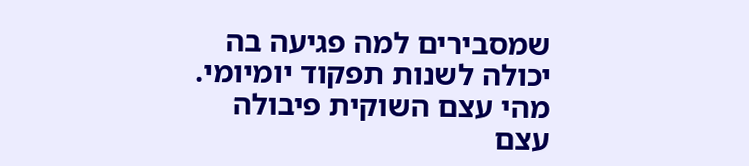שמסבירים למה פגיעה בה יכולה לשנות תפקוד יומיומי.
מהי עצם השוקית פיבולה
עצם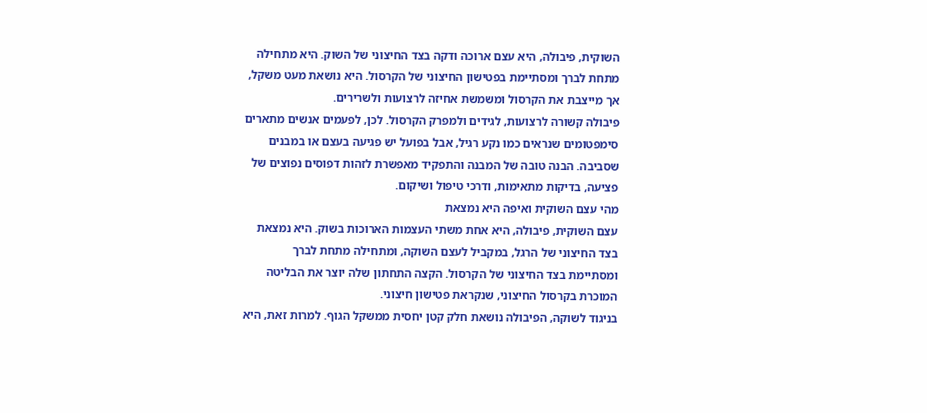השוקית, פיבולה, היא עצם ארוכה ודקה בצד החיצוני של השוק. היא מתחילה מתחת לברך ומסתיימת בפטישון החיצוני של הקרסול. היא נושאת מעט משקל, אך מייצבת את הקרסול ומשמשת אחיזה לרצועות ולשרירים.
פיבולה קשורה לרצועות, לגידים ולמפרק הקרסול. לכן, לפעמים אנשים מתארים סימפטומים שנראים כמו נקע רגיל, אבל בפועל יש פגיעה בעצם או במבנים שסביבה. הבנה טובה של המבנה והתפקיד מאפשרת לזהות דפוסים נפוצים של פציעה, בדיקות מתאימות, ודרכי טיפול ושיקום.
מהי עצם השוקית ואיפה היא נמצאת
עצם השוקית, פיבולה, היא אחת משתי העצמות הארוכות בשוק. היא נמצאת בצד החיצוני של הרגל, במקביל לעצם השוקה, ומתחילה מתחת לברך ומסתיימת בצד החיצוני של הקרסול. הקצה התחתון שלה יוצר את הבליטה המוכרת בקרסול החיצוני, שנקראת פטישון חיצוני.
בניגוד לשוקה, הפיבולה נושאת חלק קטן יחסית ממשקל הגוף. למרות זאת, היא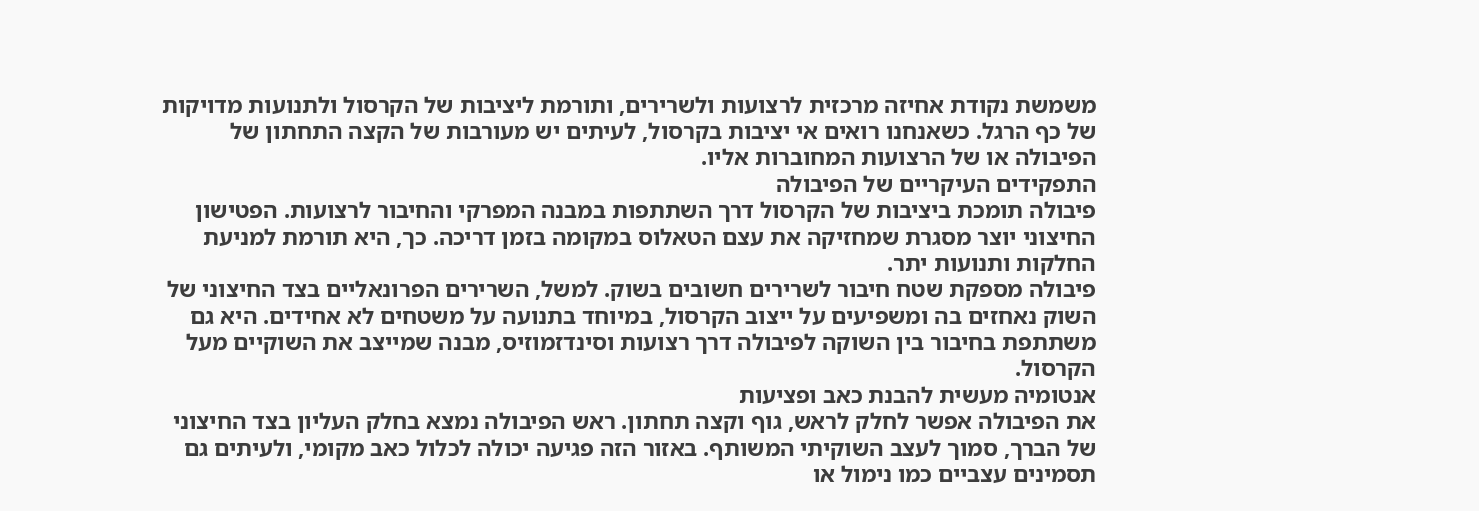משמשת נקודת אחיזה מרכזית לרצועות ולשרירים, ותורמת ליציבות של הקרסול ולתנועות מדויקות של כף הרגל. כשאנחנו רואים אי יציבות בקרסול, לעיתים יש מעורבות של הקצה התחתון של הפיבולה או של הרצועות המחוברות אליו.
התפקידים העיקריים של הפיבולה
פיבולה תומכת ביציבות של הקרסול דרך השתתפות במבנה המפרקי והחיבור לרצועות. הפטישון החיצוני יוצר מסגרת שמחזיקה את עצם הטאלוס במקומה בזמן דריכה. כך, היא תורמת למניעת החלקות ותנועות יתר.
פיבולה מספקת שטח חיבור לשרירים חשובים בשוק. למשל, השרירים הפרונאליים בצד החיצוני של השוק נאחזים בה ומשפיעים על ייצוב הקרסול, במיוחד בתנועה על משטחים לא אחידים. היא גם משתתפת בחיבור בין השוקה לפיבולה דרך רצועות וסינדזמוזיס, מבנה שמייצב את השוקיים מעל הקרסול.
אנטומיה מעשית להבנת כאב ופציעות
את הפיבולה אפשר לחלק לראש, גוף וקצה תחתון. ראש הפיבולה נמצא בחלק העליון בצד החיצוני של הברך, סמוך לעצב השוקיתי המשותף. באזור הזה פגיעה יכולה לכלול כאב מקומי, ולעיתים גם תסמינים עצביים כמו נימול או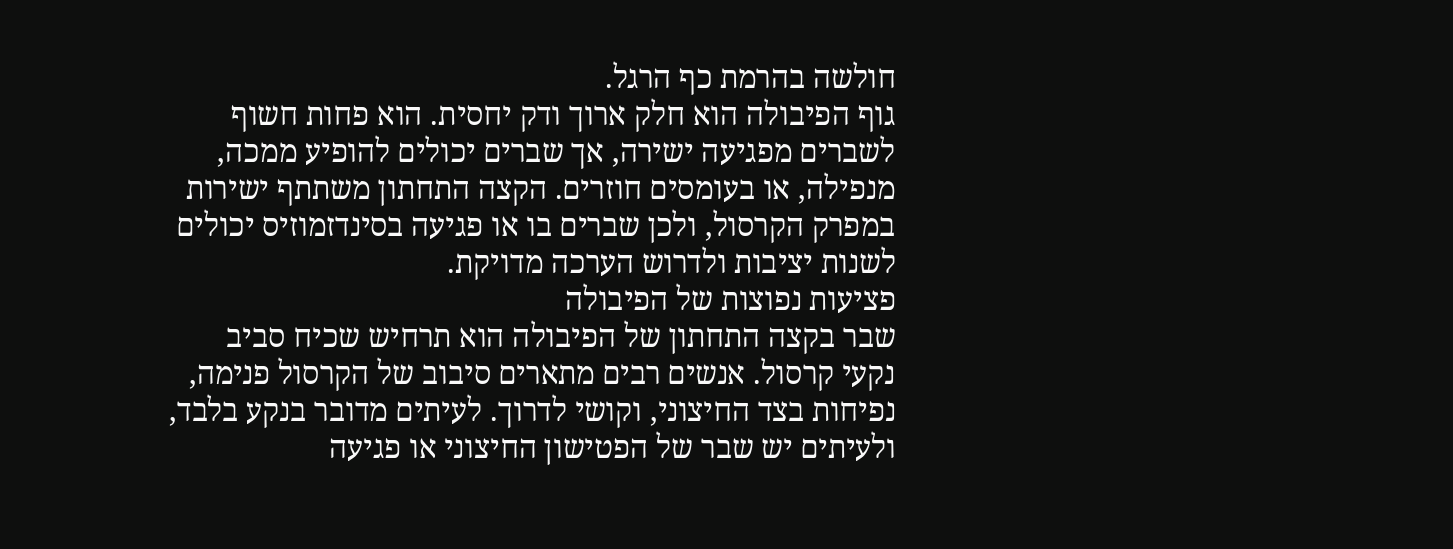חולשה בהרמת כף הרגל.
גוף הפיבולה הוא חלק ארוך ודק יחסית. הוא פחות חשוף לשברים מפגיעה ישירה, אך שברים יכולים להופיע ממכה, מנפילה, או בעומסים חוזרים. הקצה התחתון משתתף ישירות במפרק הקרסול, ולכן שברים בו או פגיעה בסינדזמוזיס יכולים לשנות יציבות ולדרוש הערכה מדויקת.
פציעות נפוצות של הפיבולה
שבר בקצה התחתון של הפיבולה הוא תרחיש שכיח סביב נקעי קרסול. אנשים רבים מתארים סיבוב של הקרסול פנימה, נפיחות בצד החיצוני, וקושי לדרוך. לעיתים מדובר בנקע בלבד, ולעיתים יש שבר של הפטישון החיצוני או פגיעה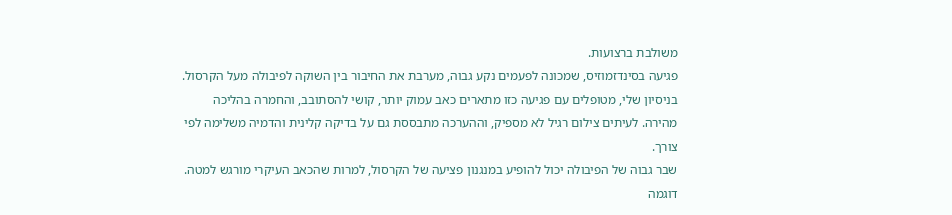משולבת ברצועות.
פגיעה בסינדזמוזיס, שמכונה לפעמים נקע גבוה, מערבת את החיבור בין השוקה לפיבולה מעל הקרסול. בניסיון שלי, מטופלים עם פגיעה כזו מתארים כאב עמוק יותר, קושי להסתובב, והחמרה בהליכה מהירה. לעיתים צילום רגיל לא מספיק, וההערכה מתבססת גם על בדיקה קלינית והדמיה משלימה לפי צורך.
שבר גבוה של הפיבולה יכול להופיע במנגנון פציעה של הקרסול, למרות שהכאב העיקרי מורגש למטה. דוגמה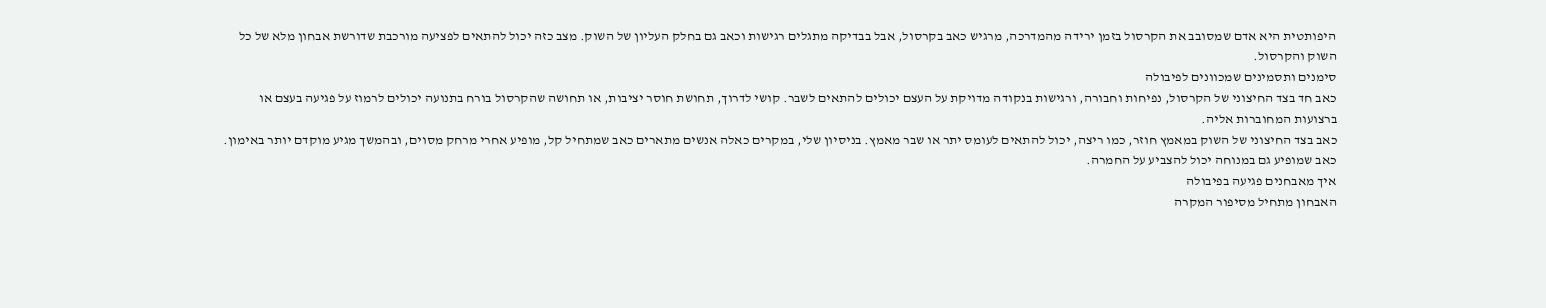היפותטית היא אדם שמסובב את הקרסול בזמן ירידה מהמדרכה, מרגיש כאב בקרסול, אבל בבדיקה מתגלים רגישות וכאב גם בחלק העליון של השוק. מצב כזה יכול להתאים לפציעה מורכבת שדורשת אבחון מלא של כל השוק והקרסול.
סימנים ותסמינים שמכוונים לפיבולה
כאב חד בצד החיצוני של הקרסול, נפיחות וחבורה, ורגישות בנקודה מדויקת על העצם יכולים להתאים לשבר. קושי לדרוך, תחושת חוסר יציבות, או תחושה שהקרסול בורח בתנועה יכולים לרמוז על פגיעה בעצם או ברצועות המחוברות אליה.
כאב בצד החיצוני של השוק במאמץ חוזר, כמו ריצה, יכול להתאים לעומס יתר או שבר מאמץ. בניסיון שלי, במקרים כאלה אנשים מתארים כאב שמתחיל קל, מופיע אחרי מרחק מסוים, ובהמשך מגיע מוקדם יותר באימון. כאב שמופיע גם במנוחה יכול להצביע על החמרה.
איך מאבחנים פגיעה בפיבולה
האבחון מתחיל מסיפור המקרה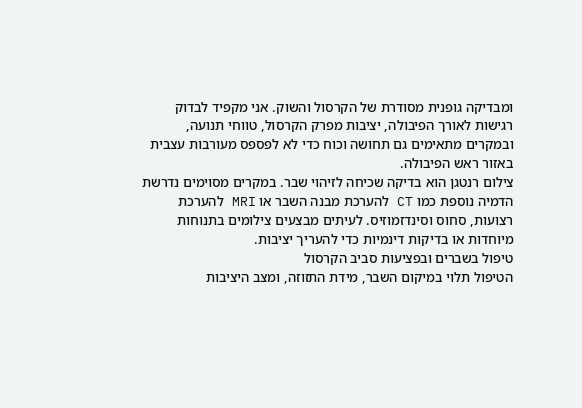ומבדיקה גופנית מסודרת של הקרסול והשוק. אני מקפיד לבדוק רגישות לאורך הפיבולה, יציבות מפרק הקרסול, טווחי תנועה, ובמקרים מתאימים גם תחושה וכוח כדי לא לפספס מעורבות עצבית באזור ראש הפיבולה.
צילום רנטגן הוא בדיקה שכיחה לזיהוי שבר. במקרים מסוימים נדרשת הדמיה נוספת כמו CT להערכת מבנה השבר או MRI להערכת רצועות, סחוס וסינדזמוזיס. לעיתים מבצעים צילומים בתנוחות מיוחדות או בדיקות דינמיות כדי להעריך יציבות.
טיפול בשברים ובפציעות סביב הקרסול
הטיפול תלוי במיקום השבר, מידת התזוזה, ומצב היציבות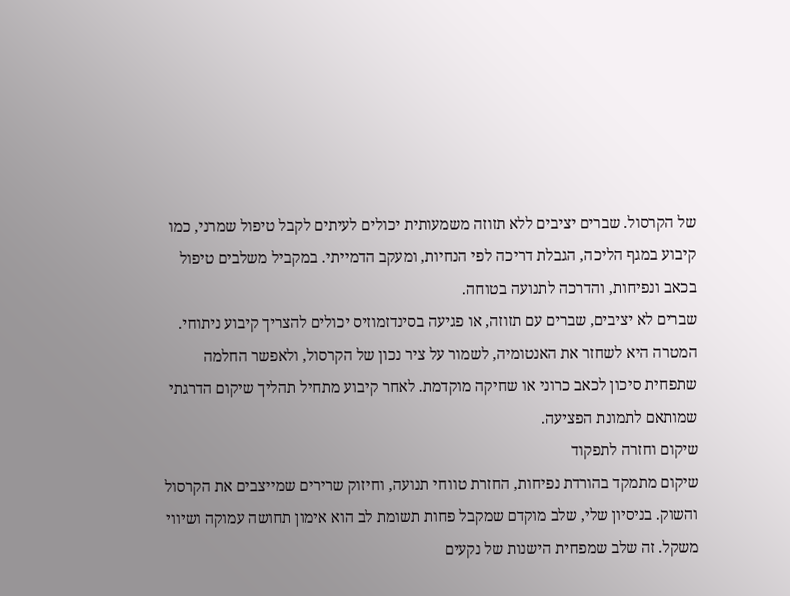של הקרסול. שברים יציבים ללא תזוזה משמעותית יכולים לעיתים לקבל טיפול שמרני, כמו קיבוע במגף הליכה, הגבלת דריכה לפי הנחיות, ומעקב הדמייתי. במקביל משלבים טיפול בכאב ונפיחות, והדרכה לתנועה בטוחה.
שברים לא יציבים, שברים עם תזוזה, או פגיעה בסינדזמוזיס יכולים להצריך קיבוע ניתוחי. המטרה היא לשחזר את האנטומיה, לשמור על ציר נכון של הקרסול, ולאפשר החלמה שתפחית סיכון לכאב כרוני או שחיקה מוקדמת. לאחר קיבוע מתחיל תהליך שיקום הדרגתי שמותאם לתמונת הפציעה.
שיקום וחזרה לתפקוד
שיקום מתמקד בהורדת נפיחות, החזרת טווחי תנועה, וחיזוק שרירים שמייצבים את הקרסול והשוק. בניסיון שלי, שלב מוקדם שמקבל פחות תשומת לב הוא אימון תחושה עמוקה ושיווי משקל. זה שלב שמפחית הישנות של נקעים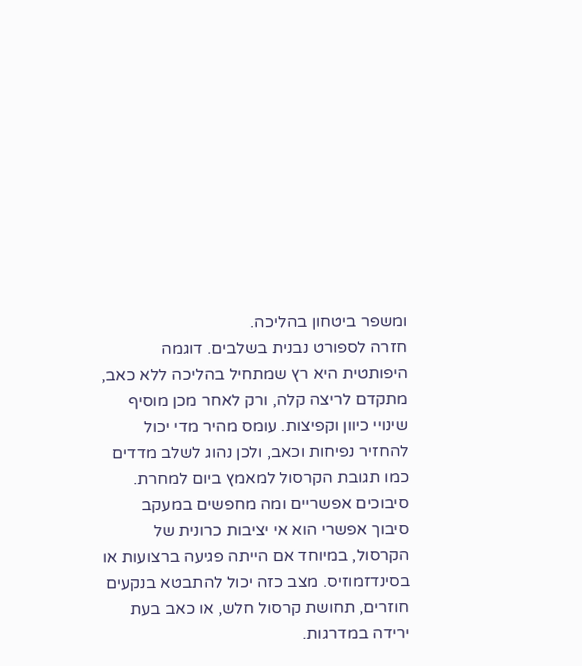ומשפר ביטחון בהליכה.
חזרה לספורט נבנית בשלבים. דוגמה היפותטית היא רץ שמתחיל בהליכה ללא כאב, מתקדם לריצה קלה, ורק לאחר מכן מוסיף שינויי כיוון וקפיצות. עומס מהיר מדי יכול להחזיר נפיחות וכאב, ולכן נהוג לשלב מדדים כמו תגובת הקרסול למאמץ ביום למחרת.
סיבוכים אפשריים ומה מחפשים במעקב
סיבוך אפשרי הוא אי יציבות כרונית של הקרסול, במיוחד אם הייתה פגיעה ברצועות או בסינדזמוזיס. מצב כזה יכול להתבטא בנקעים חוזרים, תחושת קרסול חלש, או כאב בעת ירידה במדרגות.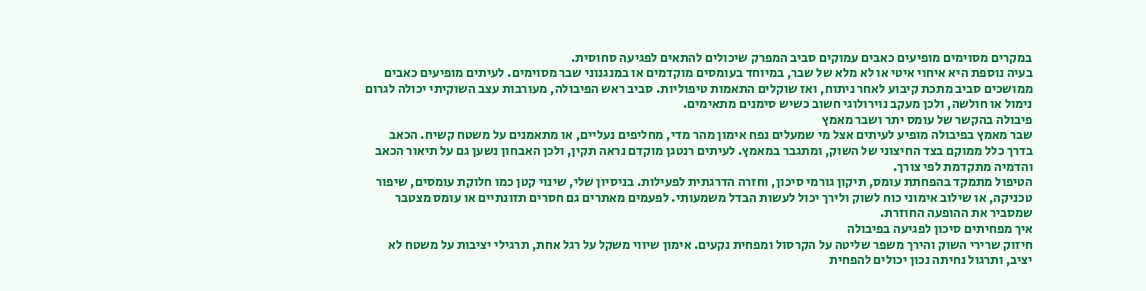במקרים מסוימים מופיעים כאבים עמוקים סביב המפרק שיכולים להתאים לפגיעה סחוסית.
בעיה נוספת היא איחוי איטי או לא מלא של שבר, במיוחד בעומסים מוקדמים או במנגנוני שבר מסוימים. לעיתים מופיעים כאבים ממושכים סביב מתכת קיבוע לאחר ניתוח, ואז שוקלים התאמות טיפוליות. סביב ראש הפיבולה, מעורבות עצב השוקיתי יכולה לגרום נימול או חולשה, ולכן מעקב נוירולוגי חשוב כשיש סימנים מתאימים.
פיבולה בהקשר של עומס יתר ושבר מאמץ
שבר מאמץ בפיבולה מופיע לעיתים אצל מי שמעלים נפח אימון מהר מדי, מחליפים נעליים, או מתאמנים על משטח קשיח. הכאב בדרך כלל ממוקם בצד החיצוני של השוק, ומתגבר במאמץ. לעיתים רנטגן מוקדם נראה תקין, ולכן האבחון נשען גם על תיאור הכאב והדמיה מתקדמת לפי צורך.
הטיפול מתמקד בהפחתת עומס, תיקון גורמי סיכון, וחזרה הדרגתית לפעילות. בניסיון שלי, שינוי קטן כמו חלוקת עומסים, שיפור טכניקה, או שילוב אימוני כוח לשוק ולירך יכול לעשות הבדל משמעותי. לפעמים מאתרים גם חסרים תזונתיים או עומס מצטבר שמסביר את ההופעה החוזרת.
איך מפחיתים סיכון לפגיעה בפיבולה
חיזוק שרירי השוק והירך משפר שליטה על הקרסול ומפחית נקעים. אימון שיווי משקל על רגל אחת, תרגילי יציבות על משטח לא יציב, ותרגול נחיתה נכון יכולים להפחית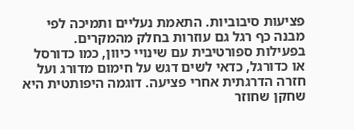פציעות סיבוביות. התאמת נעליים ותמיכה לפי מבנה כף רגל גם עוזרות בחלק מהמקרים.
בפעילות ספורטיבית עם שינויי כיוון, כמו כדורסל או כדורגל, כדאי לשים דגש על חימום מדורג ועל חזרה הדרגתית אחרי פציעה. דוגמה היפותטית היא שחקן שחוזר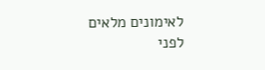לאימונים מלאים לפני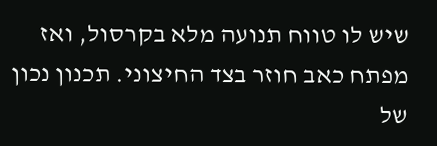שיש לו טווח תנועה מלא בקרסול, ואז מפתח כאב חוזר בצד החיצוני. תכנון נכון של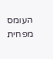העומס מפחית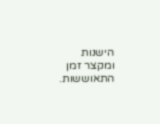הישנות ומקצר זמן התאוששות.